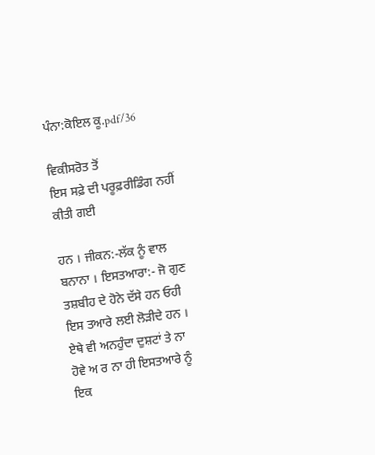ਪੰਨਾ:ਕੋਇਲ ਕੂ.pdf/36

ਵਿਕੀਸਰੋਤ ਤੋਂ
ਇਸ ਸਫ਼ੇ ਦੀ ਪਰੂਫ਼ਰੀਡਿੰਗ ਨਹੀਂ ਕੀਤੀ ਗਈ

ਹਨ । ਜੀਕਨ:-ਲੱਕ ਨੂੰ ਵਾਲ ਬਨਾਨਾ । ਇਸਤਆਰਾ:- ਜੋ ਗੁਣ ਤਸ਼ਬੀਹ ਦੇ ਹੋਨੇ ਦੱਸੇ ਹਨ ਓਹੀ ਇਸ ਤਆਰੇ ਲਈ ਲੋੜੀਦੇ ਹਨ । ਏਥੇ ਵੀ ਅਨਹੁੰਦਾ ਦੁਸ਼ਟਾਂ ਤੇ ਨਾ ਹੋਵੇ ਅ ਰ ਨਾ ਹੀ ਇਸਤਆਰੇ ਨੂੰ ਇਕ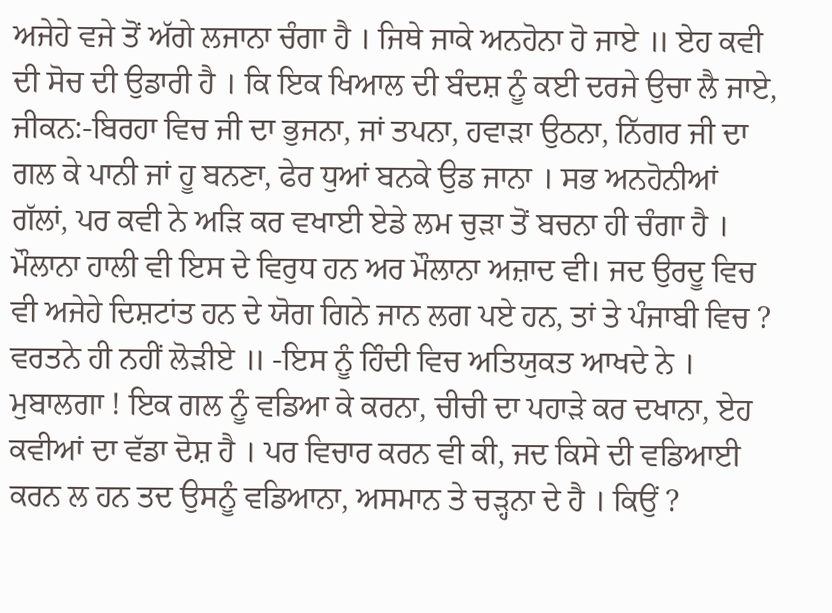ਅਜੇਹੇ ਵਜੇ ਤੋਂ ਅੱਗੇ ਲਜਾਨਾ ਚੰਗਾ ਹੈ । ਜਿਥੇ ਜਾਕੇ ਅਨਹੋਨਾ ਹੋ ਜਾਏ ॥ ਏਹ ਕਵੀ ਦੀ ਸੋਚ ਦੀ ਉਡਾਰੀ ਹੈ । ਕਿ ਇਕ ਖਿਆਲ ਦੀ ਬੰਦਸ਼ ਨੂੰ ਕਈ ਦਰਜੇ ਉਚਾ ਲੈ ਜਾਏ, ਜੀਕਨ:-ਬਿਰਹਾ ਵਿਚ ਜੀ ਦਾ ਭੁਜਨਾ, ਜਾਂ ਤਪਨਾ, ਹਵਾੜਾ ਉਠਨਾ, ਨਿੱਗਰ ਜੀ ਦਾ ਗਲ ਕੇ ਪਾਨੀ ਜਾਂ ਹੂ ਬਨਣਾ, ਫੇਰ ਧੁਆਂ ਬਨਕੇ ਉਡ ਜਾਨਾ । ਸਭ ਅਨਹੋਨੀਆਂ ਗੱਲਾਂ, ਪਰ ਕਵੀ ਨੇ ਅੜਿ ਕਰ ਵਖਾਈ ਏਡੇ ਲਮ ਚੁੜਾ ਤੋਂ ਬਚਨਾ ਹੀ ਚੰਗਾ ਹੈ । ਮੌਲਾਨਾ ਹਾਲੀ ਵੀ ਇਸ ਦੇ ਵਿਰੁਧ ਹਨ ਅਰ ਮੌਲਾਨਾ ਅਜ਼ਾਦ ਵੀ। ਜਦ ਉਰਦੂ ਵਿਚ ਵੀ ਅਜੇਹੇ ਦਿਸ਼ਟਾਂਤ ਹਨ ਦੇ ਯੋਗ ਗਿਨੇ ਜਾਨ ਲਗ ਪਏ ਹਨ, ਤਾਂ ਤੇ ਪੰਜਾਬੀ ਵਿਚ ? ਵਰਤਨੇ ਹੀ ਨਹੀਂ ਲੋੜੀਏ ॥ -ਇਸ ਨੂੰ ਹਿੰਦੀ ਵਿਚ ਅਤਿਯੁਕਤ ਆਖਦੇ ਨੇ । ਮੁਬਾਲਗਾ ! ਇਕ ਗਲ ਨੂੰ ਵਡਿਆ ਕੇ ਕਰਨਾ, ਚੀਚੀ ਦਾ ਪਹਾੜੇ ਕਰ ਦਖਾਨਾ, ਏਹ ਕਵੀਆਂ ਦਾ ਵੱਡਾ ਦੋਸ਼ ਹੈ । ਪਰ ਵਿਚਾਰ ਕਰਨ ਵੀ ਕੀ, ਜਦ ਕਿਸੇ ਦੀ ਵਡਿਆਈ ਕਰਨ ਲ ਹਨ ਤਦ ਉਸਨੂੰ ਵਡਿਆਨਾ, ਅਸਮਾਨ ਤੇ ਚੜ੍ਹਨਾ ਦੇ ਹੈ । ਕਿਉਂ ?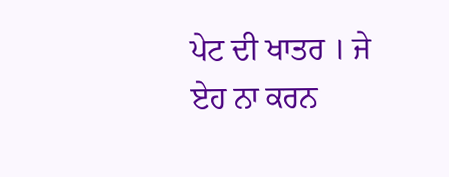ਪੇਟ ਦੀ ਖਾਤਰ । ਜੇ ਏਹ ਨਾ ਕਰਨ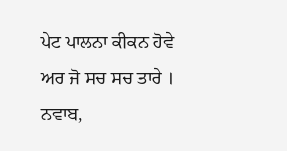ਪੇਟ ਪਾਲਨਾ ਕੀਕਨ ਹੋਵੇ ਅਰ ਜੋ ਸਚ ਸਚ ਤਾਰੇ । ਨਵਾਬ,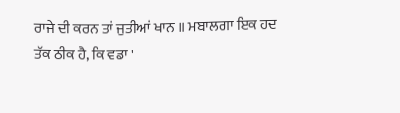ਰਾਜੇ ਦੀ ਕਰਨ ਤਾਂ ਜੁਤੀਆਂ ਖਾਨ ॥ ਮਬਾਲਗਾ ਇਕ ਹਦ ਤੱਕ ਠੀਕ ਹੈ, ਕਿ ਵਡਾ '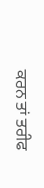ਕਰਨ ਤਾਂ ਤਰੀਫ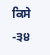ਕਿਸੇ -੩੪